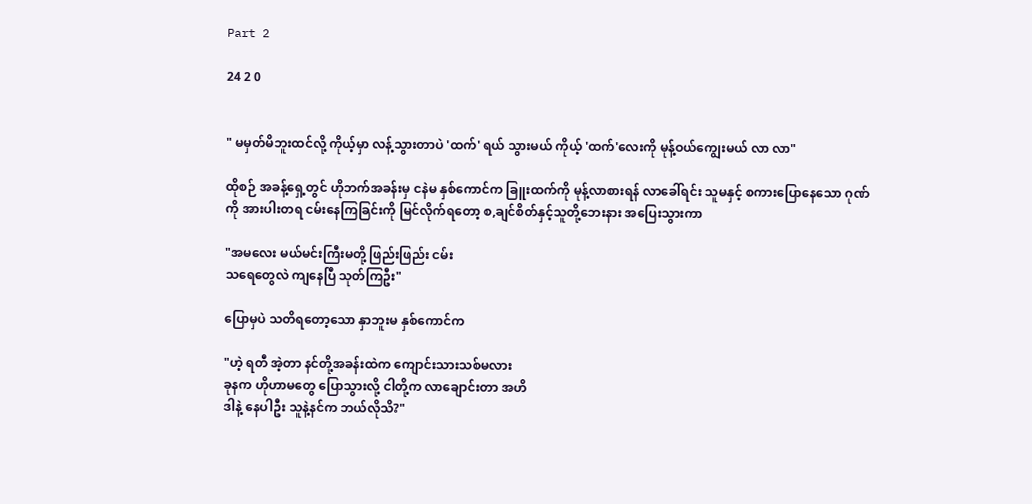Part 2

24 2 0


" မမှတ်မိဘူးထင်လို့ ကိုယ့်မှာ လန့်သွားတာပဲ 'ထက်' ရယ် သွားမယ် ကိုယ့် 'ထက်'လေးကို မုန့်ဝယ်ကျွေးမယ် လာ လာ"

ထိုစဉ် အခန့်ရှေ့တွင် ဟိုဘက်အခန်းမှ ငနဲမ နှစ်ကောင်က ခြူးထက်ကို မုန့်လာစားရန် လာခေါ်ရင်း သူမနှင့် စကားပြောနေသော ဂုဏ် ကို အားပါးတရ ငမ်းနေကြခြင်းကို မြင်လိုက်ရတော့ စ,ချင်စိတ်နှင့်သူတို့ဘေးနား အပြေးသွားကာ

"အမလေး မယ်မင်းကြီးမတို့ ‌ဖြည်းဖြည်း ငမ်း
သရေတွေလဲ ကျနေပြီ သုတ်ကြဦး"

ပြောမှပဲ သတိရတော့သော နှာဘူးမ နှစ်ကောင်က

"ဟဲ့ ရတီ အဲ့တာ နင်တို့အခန်းထဲက ကျောင်းသားသစ်မလား
ခုနက ဟိုဟာမတွေ ပြောသွားလို့ ငါတို့က လာချောင်းတာ အဟိ
ဒါနဲ့ နေပါဦး သူနဲ့နင်က ဘယ်လိုသိ?"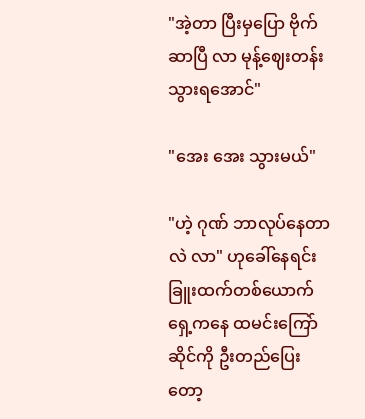"အဲ့တာ ပြီးမှပြော ဗိုက်ဆာပြီ လာ မုန့်ဈေးတန်းသွားရအောင်"

"အေး အေး သွားမယ်"

"ဟဲ့ ဂုဏ် ဘာလုပ်နေတာလဲ လာ" ဟုခေါ်နေရင်း ခြူးထက်တစ်ယောက် ရှေ့ကနေ ထမင်းကြော်ဆိုင်ကို ဦးတည်ပြေးတော့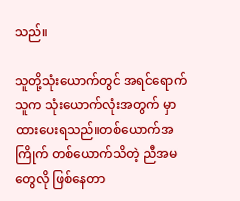သည်။

သူတို့သုံးယောက်တွင် အရင်ရောက်သူက သုံးယောက်လုံးအတွက် မှာထားပေးရသည်။တစ်ယောက်အကြိုက် တစ်ယောက်သိတဲ့ ညီအမတွေလို ဖြစ်နေတာ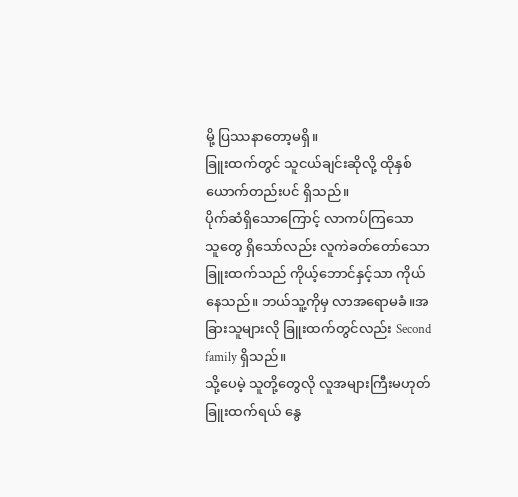မို့ ပြဿနာတော့မရှိ။
ခြူးထက်တွင် သူငယ်ချင်းဆိုလို့ ထိုနှစ်ယောက်တည်းပင် ရှိသည်။
ပိုက်ဆံရှိသောကြောင့် လာကပ်ကြသော သူတွေ ရှိသော်လည်း လူကဲခတ်တော်သော ခြူးထက်သည် ကိုယ့်ဘောင်နှင့်သာ ကိုယ်နေသည်။ ဘယ်သူ့ကိုမှ လာအရောမခံ။အခြားသူများလို ခြူးထက်တွင်လည်း Second family ရှိသည်။
သို့ပေမဲ့ သူတို့တွေလို လူအများကြီးမဟုတ်
ခြူးထက်ရယ် နွေ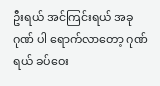ဦးရယ် အင်ကြင်းရယ် အခု ဂုဏ် ပါ ရောက်လာတော့ ဂုဏ်ရယ် ခပ်ဝေး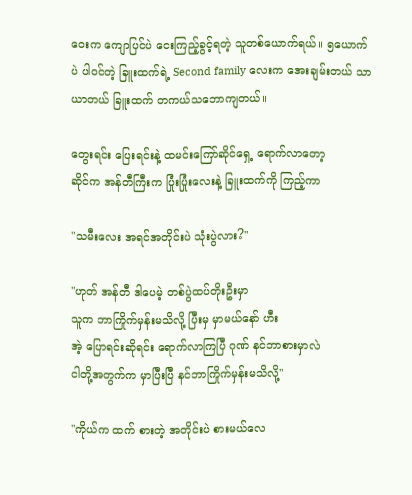ဝေးက ကျောပြင်ပဲ ငေးကြည့်ခွင့်ရတဲ့ သူတစ်ယောက်ရယ်။ ၅ယောက်ပဲ ပါဝင်တဲ့ ခြူးထက်ရဲ့ Second family လေးက အေးချမ်းတယ် သာယာတယ် ခြူးထက် တကယ်သဘောကျတယ်။

တွေးရင်း ပြေးရင်းနဲ့ ထမင်းကြော်ဆိုင်ရှေ့ ရောက်လာတော့
ဆိုင်က အန်တီကြီးက ပြုံးပြုံးလေးနဲ့ ခြူးထက်ကို ကြည့်ကာ

"သမီးလေး အရင်အတိုင်းပဲ သုံးပွဲလား?"

"ဟုတ် အန်တီ ဒါပေမဲ့ တစ်ပွဲထပ်တိုးဦးမှာ
သူက ဘာကြိုက်မှန်းမသိလို့ ပြီးမှ မှာမယ်နော် ဟီး
အဲ့ ပြောရင်းဆိုရင်း ရောက်လာကြပြီ ဂုဏ် နင်ဘာစားမှာလဲ
ငါတို့အတွက်က မှာပြီးပြီ နင်ဘာကြိုက်မှန်းမသိလို့"

"ကိုယ်က ထက် စားတဲ့ အတိုင်းပဲ စားမယ်လေ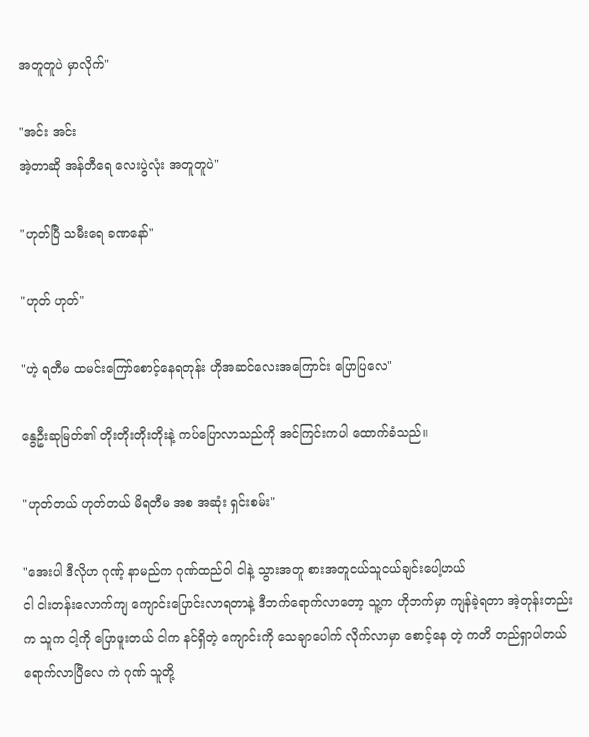အတူတူပဲ မှာလိုက်"

"အင်း အင်း
အဲ့တာဆို အန်တီရေ လေးပွဲလုံး အတူတူပဲ"

"ဟုတ်ပြီ သမီးရေ ခဏနော်"

"ဟုတ် ဟုတ်"

"ဟဲ့ ရတီမ ထမင်းကြော်စောင့်နေရတုန်း ဟိုအဆင်လေးအကြောင်း ပြောပြလေ"

နွေဦးဆုမြတ်၏ တိုးတိုးတိုးတိုးနဲ့ ကပ်ပြောလာသည်ကို အင်ကြင်းကပါ ထောက်ခံသည်။

"ဟုတ်တယ် ဟုတ်တယ် မိရတီမ အစ အဆုံး ရှင်းစမ်း"

"အေးပါ ဒီလိုဟ ဂုဏ့် နာမည်က ဂုဏ်ထည်ဝါ ငါနဲ့ သွားအတူ စားအတူငယ်သူငယ်ချင်းပေါ့ဟယ်
ငါ ငါးတန်းလောက်ကျ ကျောင်းပြောင်းလာရတာနဲ့ ဒီဘက်ရောက်လာတော့ သူ့က ဟိုဘက်‌မှာ ကျန်ခဲ့ရတာ အဲ့တုန်းတည်းက သူက ငါ့ကို ပြောဖူးတယ် ငါက နင်ရှိတဲ့ ကျောင်းကို သေချာပေါက် လိုက်လာမှာ စောင့်နေ တဲ့ ကတိ တည်ရှာပါတယ် ရောက်လာပြီလေ ကဲ ဂုဏ် သူတို့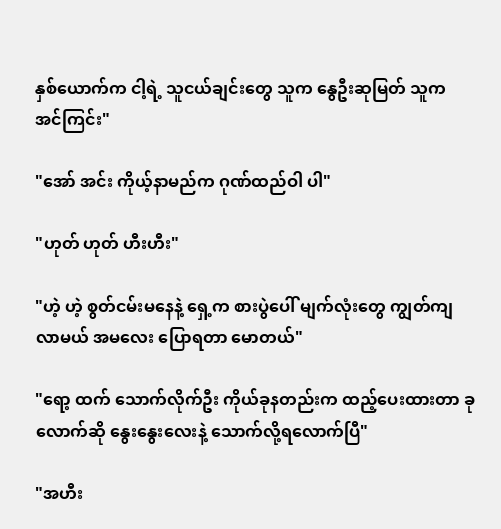နှစ်ယောက်က ငါ့ရဲ့ သူငယ်ချင်းတွေ သူက နွေဦးဆုမြတ် သူက အင်ကြင်း"

"အော် အင်း ကိုယ့်နာမည်က ဂုဏ်ထည်ဝါ ပါ"

"ဟုတ် ဟုတ် ဟီးဟီး"

"ဟဲ့ ဟဲ့ စွတ်ငမ်းမနေနဲ့ ရှေ့က စားပွဲပေါ် မျက်လုံးတွေ ကျွတ်ကျလာမယ် အမလေး ပြောရတာ မောတယ်"

"ရော့ ထက် သောက်လိုက်ဦး ကိုယ်ခုနတည်းက ထည့်ပေးထားတာ ခုလောက်ဆို နွေးနွေးလေးနဲ့ သောက်လို့ရလောက်ပြီ"

"အဟီး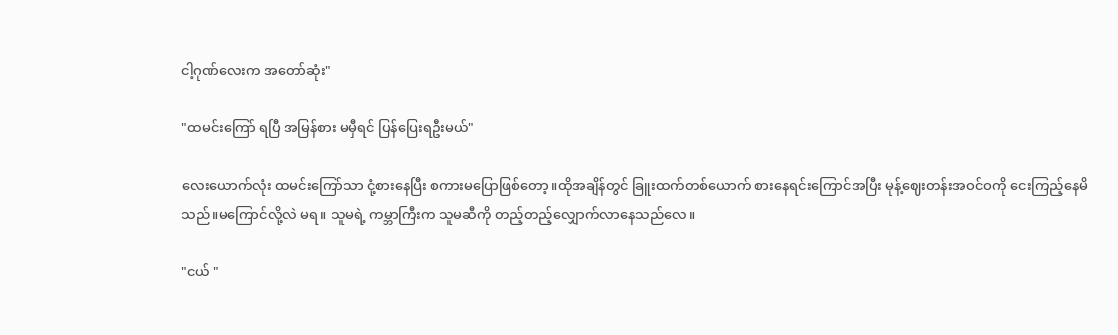ငါ့ဂုဏ်လေးက အတော်ဆုံး"

"ထမင်းကြော် ရပြီ အမြန်စား မမှီရင် ပြန်ပြေးရဦးမယ်"

လေးယောက်လုံး ထမင်းကြော်သာ ငုံ့စားနေပြီး စကားမပြောဖြစ်တော့။ထိုအချိန်တွင် ခြူးထက်တစ်ယောက် စားနေရင်းကြောင်အပြီး မုန့်ဈေးတန်းအဝင်ဝကို ငေးကြည့်နေမိသည်။မကြောင်လို့လဲ မရ။ သူမရဲ့ ကမ္ဘာကြီးက သူမဆီကို တည့်တည့်လျှောက်လာနေသည်လေ။

"ငယ် "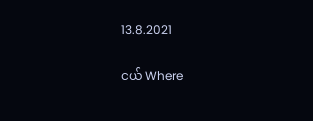13.8.2021

ငယ် Where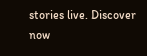stories live. Discover now